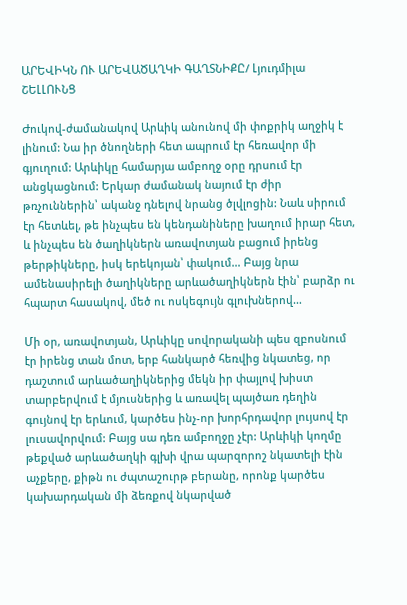ԱՐԵՎԻԿՆ ՈՒ ԱՐԵՎԱԾԱՂԿԻ ԳԱՂՏՆԻՔԸ/ Լյուդմիլա ՇԵԼԼՈՒՆՑ

Ժուկով-ժամանակով Արևիկ անունով մի փոքրիկ աղջիկ է լինում: Նա իր ծնողների հետ ապրում էր հեռավոր մի գյուղում: Արևիկը համարյա ամբողջ օրը դրսում էր անցկացնում: Երկար ժամանակ նայում էր ժիր թռչուններին՝ ականջ դնելով նրանց ծլվլոցին: Նաև սիրում էր հետևել, թե ինչպես են կենդանիները խաղում իրար հետ, և ինչպես են ծաղիկներն առավոտյան բացում իրենց թերթիկները, իսկ երեկոյան՝ փակում… Բայց նրա ամենասիրելի ծաղիկները արևածաղիկներն էին՝ բարձր ու հպարտ հասակով, մեծ ու ոսկեգույն գլուխներով…

Մի օր, առավոտյան, Արևիկը սովորականի պես զբոսնում էր իրենց տան մոտ, երբ հանկարծ հեռվից նկատեց, որ դաշտում արևածաղիկներից մեկն իր փայլով խիստ տարբերվում է մյուսներից և առավել պայծառ դեղին գույնով էր երևում, կարծես ինչ-որ խորհրդավոր լույսով էր լուսավորվում: Բայց սա դեռ ամբողջը չէր: Արևիկի կողմը թեքված արևածաղկի գլխի վրա պարզորոշ նկատելի էին աչքերը, քիթն ու ժպտաշուրթ բերանը, որոնք կարծես կախարդական մի ձեռքով նկարված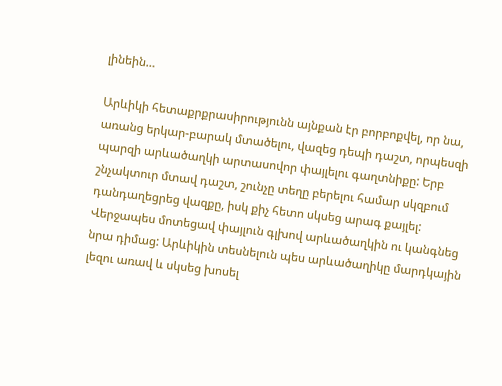լինեին…

Արևիկի հետաքրքրասիրությունն այնքան էր բորբոքվել, որ նա, առանց երկար-բարակ մտածելու, վազեց դեպի դաշտ, որպեսզի պարզի արևածաղկի արտասովոր փայլելու գաղտնիքը: Երբ շնչակտուր մտավ դաշտ, շունչը տեղը բերելու համար սկզբում դանդաղեցրեց վազքը, իսկ քիչ հետո սկսեց արագ քայլել: Վերջապես մոտեցավ փայլուն գլխով արևածաղկին ու կանգնեց նրա դիմաց: Արևիկին տեսնելուն պես արևածաղիկը մարդկային լեզու առավ և սկսեց խոսել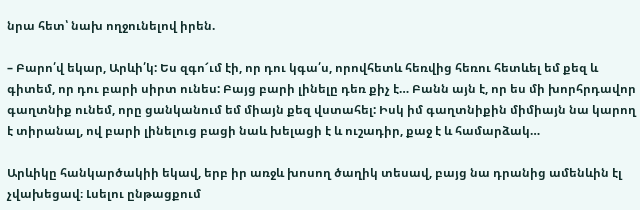նրա հետ՝ նախ ողջունելով իրեն.

– Բարո՛վ եկար, Արևի՛կ: Ես զգո՜ւմ էի, որ դու կգա՛ս, որովհետև հեռվից հեռու հետևել եմ քեզ և գիտեմ, որ դու բարի սիրտ ունես: Բայց բարի լինելը դեռ քիչ է… Բանն այն է, որ ես մի խորհրդավոր գաղտնիք ունեմ, որը ցանկանում եմ միայն քեզ վստահել: Իսկ իմ գաղտնիքին միմիայն նա կարող է տիրանալ, ով բարի լինելուց բացի նաև խելացի է և ուշադիր, քաջ է և համարձակ…

Արևիկը հանկարծակիի եկավ, երբ իր առջև խոսող ծաղիկ տեսավ, բայց նա դրանից ամենևին էլ չվախեցավ։ Լսելու ընթացքում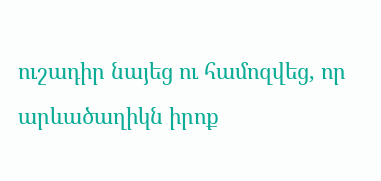ուշադիր նայեց ու համոզվեց, որ արևածաղիկն իրոք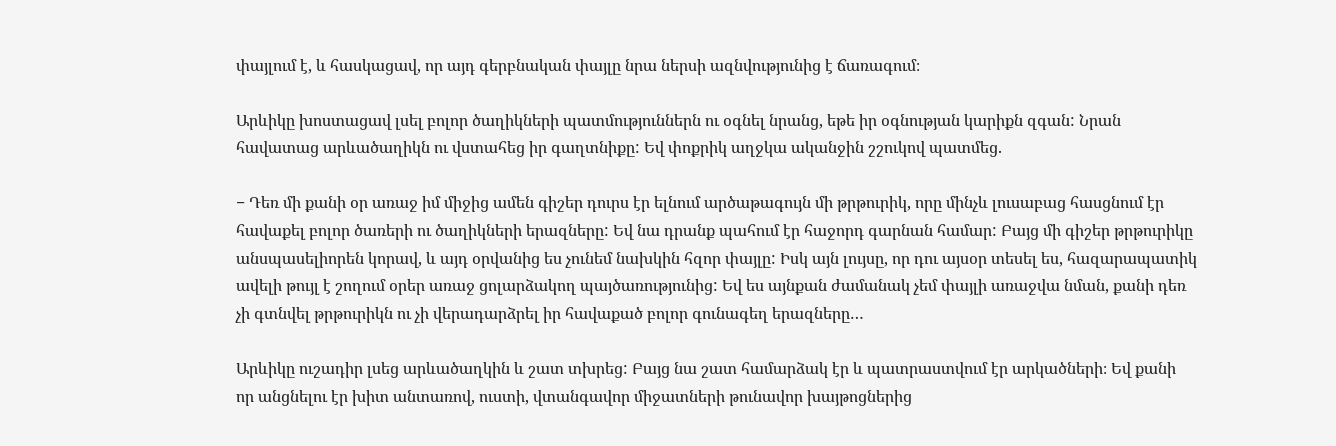փայլում է, և հասկացավ, որ այդ գերբնական փայլը նրա ներսի ազնվությունից է ճառագում։

Արևիկը խոստացավ լսել բոլոր ծաղիկների պատմություններն ու օգնել նրանց, եթե իր օգնության կարիքն զգան: Նրան հավատաց արևածաղիկն ու վստահեց իր գաղտնիքը: Եվ փոքրիկ աղջկա ականջին շշուկով պատմեց.

− Դեռ մի քանի օր առաջ իմ միջից ամեն գիշեր դուրս էր ելնում արծաթագույն մի թրթուրիկ, որը մինչև լուսաբաց հասցնում էր հավաքել բոլոր ծառերի ու ծաղիկների երազները: Եվ նա դրանք պահում էր հաջորդ գարնան համար: Բայց մի գիշեր թրթուրիկը անսպասելիորեն կորավ, և այդ օրվանից ես չունեմ նախկին հզոր փայլը: Իսկ այն լույսը, որ դու այսօր տեսել ես, հազարապատիկ ավելի թույլ է շողում օրեր առաջ ցոլարձակող պայծառությունից: Եվ ես այնքան ժամանակ չեմ փայլի առաջվա նման, քանի դեռ չի գտնվել թրթուրիկն ու չի վերադարձրել իր հավաքած բոլոր գունագեղ երազները…

Արևիկը ուշադիր լսեց արևածաղկին և շատ տխրեց: Բայց նա շատ համարձակ էր և պատրաստվում էր արկածների։ Եվ քանի որ անցնելու էր խիտ անտառով, ուստի, վտանգավոր միջատների թունավոր խայթոցներից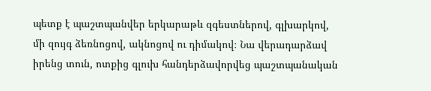պետք է պաշտպանվեր երկարաթև զգեստներով, գլխարկով, մի զույգ ձեռնոցով, ակնոցով ու դիմակով։ Նա վերադարձավ իրենց տուն, ոտքից գլուխ հանդերձավորվեց պաշտպանական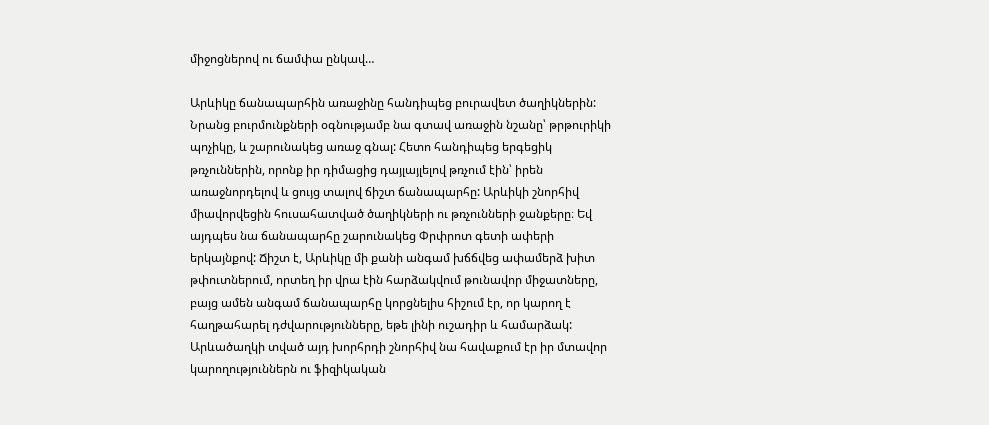միջոցներով ու ճամփա ընկավ…

Արևիկը ճանապարհին առաջինը հանդիպեց բուրավետ ծաղիկներին: Նրանց բուրմունքների օգնությամբ նա գտավ առաջին նշանը՝ թրթուրիկի պոչիկը, և շարունակեց առաջ գնալ: Հետո հանդիպեց երգեցիկ թռչուններին, որոնք իր դիմացից դայլայլելով թռչում էին՝ իրեն առաջնորդելով և ցույց տալով ճիշտ ճանապարհը: Արևիկի շնորհիվ միավորվեցին հուսահատված ծաղիկների ու թռչունների ջանքերը։ Եվ այդպես նա ճանապարհը շարունակեց Փրփրոտ գետի ափերի երկայնքով: Ճիշտ է, Արևիկը մի քանի անգամ խճճվեց ափամերձ խիտ թփուտներում, որտեղ իր վրա էին հարձակվում թունավոր միջատները, բայց ամեն անգամ ճանապարհը կորցնելիս հիշում էր, որ կարող է հաղթահարել դժվարությունները, եթե լինի ուշադիր և համարձակ: Արևածաղկի տված այդ խորհրդի շնորհիվ նա հավաքում էր իր մտավոր կարողություններն ու ֆիզիկական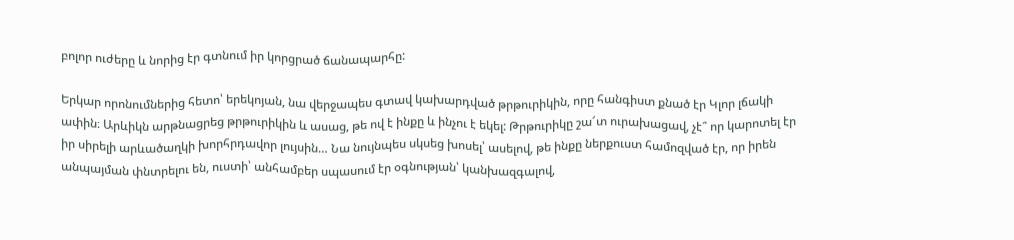բոլոր ուժերը և նորից էր գտնում իր կորցրած ճանապարհը:

Երկար որոնումներից հետո՝ երեկոյան, նա վերջապես գտավ կախարդված թրթուրիկին, որը հանգիստ քնած էր Կլոր լճակի ափին։ Արևիկն արթնացրեց թրթուրիկին և ասաց, թե ով է ինքը և ինչու է եկել: Թրթուրիկը շա՜տ ուրախացավ, չէ՞ որ կարոտել էր իր սիրելի արևածաղկի խորհրդավոր լույսին… Նա նույնպես սկսեց խոսել՝ ասելով, թե ինքը ներքուստ համոզված էր, որ իրեն անպայման փնտրելու են, ուստի՝ անհամբեր սպասում էր օգնության՝ կանխազգալով,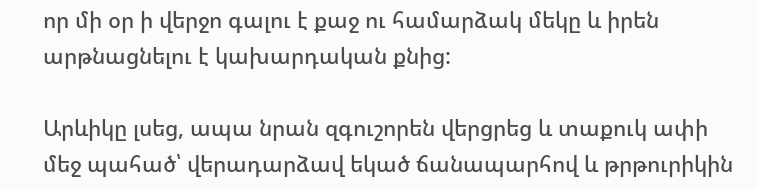որ մի օր ի վերջո գալու է քաջ ու համարձակ մեկը և իրեն արթնացնելու է կախարդական քնից:

Արևիկը լսեց, ապա նրան զգուշորեն վերցրեց և տաքուկ ափի մեջ պահած՝ վերադարձավ եկած ճանապարհով և թրթուրիկին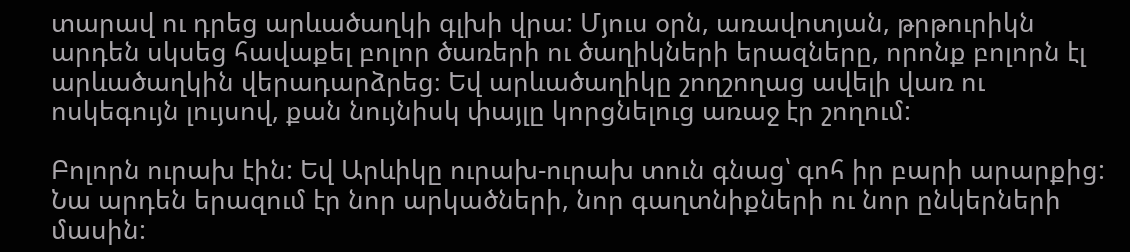տարավ ու դրեց արևածաղկի գլխի վրա: Մյուս օրն, առավոտյան, թրթուրիկն արդեն սկսեց հավաքել բոլոր ծառերի ու ծաղիկների երազները, որոնք բոլորն էլ արևածաղկին վերադարձրեց։ Եվ արևածաղիկը շողշողաց ավելի վառ ու ոսկեգույն լույսով, քան նույնիսկ փայլը կորցնելուց առաջ էր շողում:

Բոլորն ուրախ էին: Եվ Արևիկը ուրախ-ուրախ տուն գնաց՝ գոհ իր բարի արարքից: Նա արդեն երազում էր նոր արկածների, նոր գաղտնիքների ու նոր ընկերների մասին: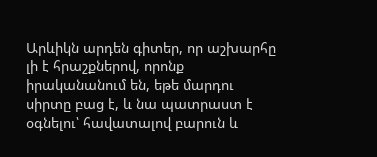Արևիկն արդեն գիտեր, որ աշխարհը լի է հրաշքներով, որոնք իրականանում են, եթե մարդու սիրտը բաց է, և նա պատրաստ է օգնելու՝ հավատալով բարուն և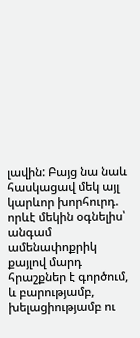լավին: Բայց նա նաև հասկացավ մեկ այլ կարևոր խորհուրդ. որևէ մեկին օգնելիս՝ անգամ ամենափոքրիկ քայլով մարդ հրաշքներ է գործում, և բարությամբ, խելացիությամբ ու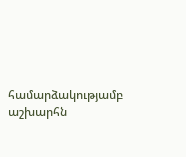համարձակությամբ աշխարհն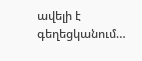ավելի է գեղեցկանում…